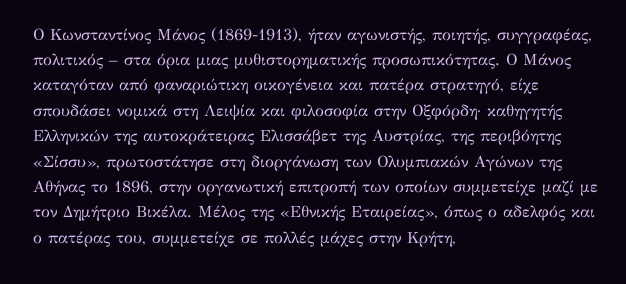Ο Κωνσταντίνος Μάνος (1869-1913), ήταν αγωνιστής, ποιητής, συγγραφέας, πολιτικός – στα όρια μιας μυθιστορηματικής προσωπικότητας. Ο Μάνος καταγόταν από φαναριώτικη οικογένεια και πατέρα στρατηγό, είχε σπουδάσει νομικά στη Λειψία και φιλοσοφία στην Οξφόρδη· καθηγητής Ελληνικών της αυτοκράτειρας Ελισσάβετ της Αυστρίας, της περιβόητης «Σίσσυ», πρωτοστάτησε στη διοργάνωση των Ολυμπιακών Αγώνων της Αθήνας το 1896, στην οργανωτική επιτροπή των οποίων συμμετείχε μαζί με τον Δημήτριο Βικέλα. Μέλος της «Εθνικής Εταιρείας», όπως ο αδελφός και ο πατέρας του, συμμετείχε σε πολλές μάχες στην Κρήτη,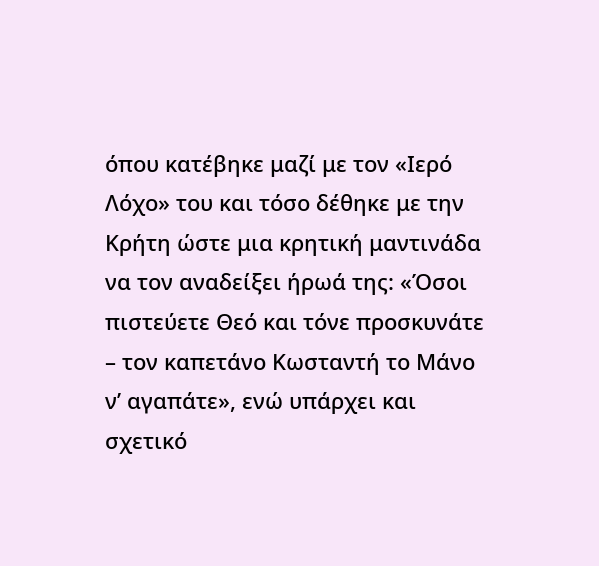όπου κατέβηκε μαζί με τον «Ιερό Λόχο» του και τόσο δέθηκε με την Κρήτη ώστε μια κρητική μαντινάδα να τον αναδείξει ήρωά της: «Όσοι πιστεύετε Θεό και τόνε προσκυνάτε – τον καπετάνο Κωσταντή το Μάνο ν’ αγαπάτε», ενώ υπάρχει και σχετικό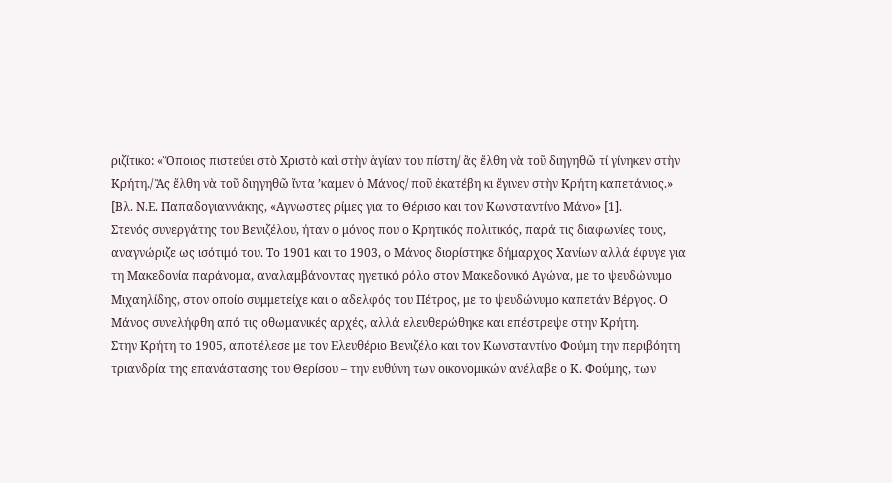ριζίτικο: «Ὅποιος πιστεύει στὸ Χριστὸ καὶ στὴν ἁγίαν του πίστη/ ἂς ἔλθη νὰ τοῦ διηγηθῶ τί γίνηκεν στὴν Κρήτη./ Ἂς ἔλθη νὰ τοῦ διηγηθῶ ἴντα ’καμεν ὁ Μάνος/ ποῦ ἐκατέβη κι ἔγινεν στὴν Κρήτη καπετάνιος.» [Βλ. Ν.Ε. Παπαδογιαννάκης, «Αγνωστες ρίμες για το Θέρισο και τον Κωνσταντίνο Μάνο» [1].
Στενός συνεργάτης του Βενιζέλου, ήταν ο μόνος που ο Κρητικός πολιτικός, παρά τις διαφωνίες τους, αναγνώριζε ως ισότιμό του. Το 1901 και το 1903, ο Μάνος διορίστηκε δήμαρχος Χανίων αλλά έφυγε για τη Μακεδονία παράνομα, αναλαμβάνοντας ηγετικό ρόλο στον Μακεδονικό Αγώνα, με το ψευδώνυμο Μιχαηλίδης, στον οποίο συμμετείχε και ο αδελφός του Πέτρος, με το ψευδώνυμο καπετάν Βέργος. Ο Μάνος συνελήφθη από τις οθωμανικές αρχές, αλλά ελευθερώθηκε και επέστρεψε στην Κρήτη.
Στην Κρήτη το 1905, αποτέλεσε με τον Ελευθέριο Βενιζέλο και τον Κωνσταντίνο Φούμη την περιβόητη τριανδρία της επανάστασης του Θερίσου – την ευθύνη των οικονομικών ανέλαβε ο Κ. Φούμης, των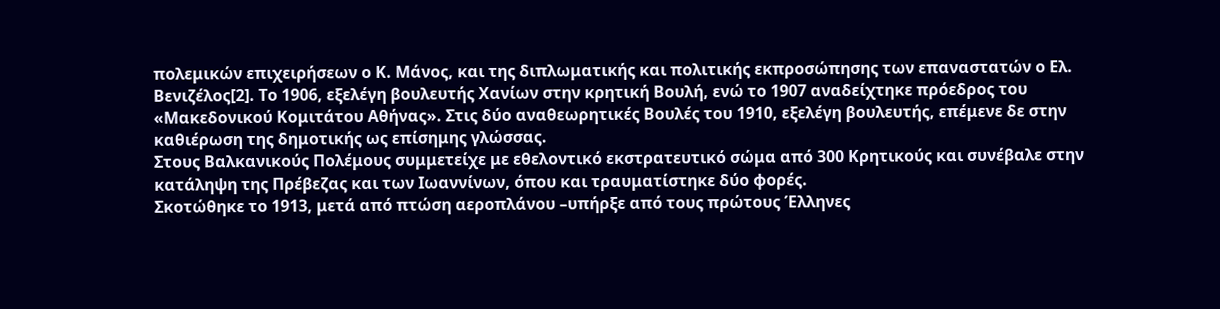πολεμικών επιχειρήσεων ο Κ. Μάνος, και της διπλωματικής και πολιτικής εκπροσώπησης των επαναστατών ο Ελ. Βενιζέλος[2]. Το 1906, εξελέγη βουλευτής Χανίων στην κρητική Βουλή, ενώ το 1907 αναδείχτηκε πρόεδρος του «Μακεδονικού Κομιτάτου Αθήνας». Στις δύο αναθεωρητικές Βουλές του 1910, εξελέγη βουλευτής, επέμενε δε στην καθιέρωση της δημοτικής ως επίσημης γλώσσας.
Στους Βαλκανικούς Πολέμους συμμετείχε με εθελοντικό εκστρατευτικό σώμα από 300 Κρητικούς και συνέβαλε στην κατάληψη της Πρέβεζας και των Ιωαννίνων, όπου και τραυματίστηκε δύο φορές.
Σκοτώθηκε το 1913, μετά από πτώση αεροπλάνου –υπήρξε από τους πρώτους Έλληνες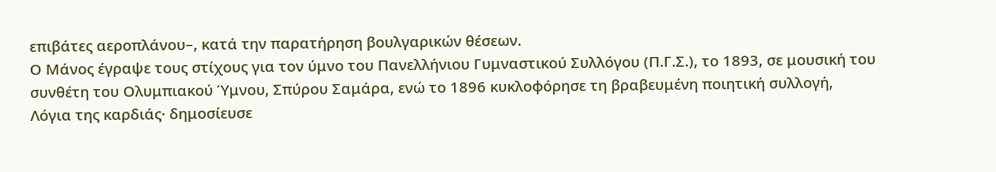επιβάτες αεροπλάνου–, κατά την παρατήρηση βουλγαρικών θέσεων.
Ο Μάνος έγραψε τους στίχους για τον ύμνο του Πανελλήνιου Γυμναστικού Συλλόγου (Π.Γ.Σ.), το 1893, σε μουσική του συνθέτη του Ολυμπιακού Ύμνου, Σπύρου Σαμάρα, ενώ το 1896 κυκλοφόρησε τη βραβευμένη ποιητική συλλογή, Λόγια της καρδιάς· δημοσίευσε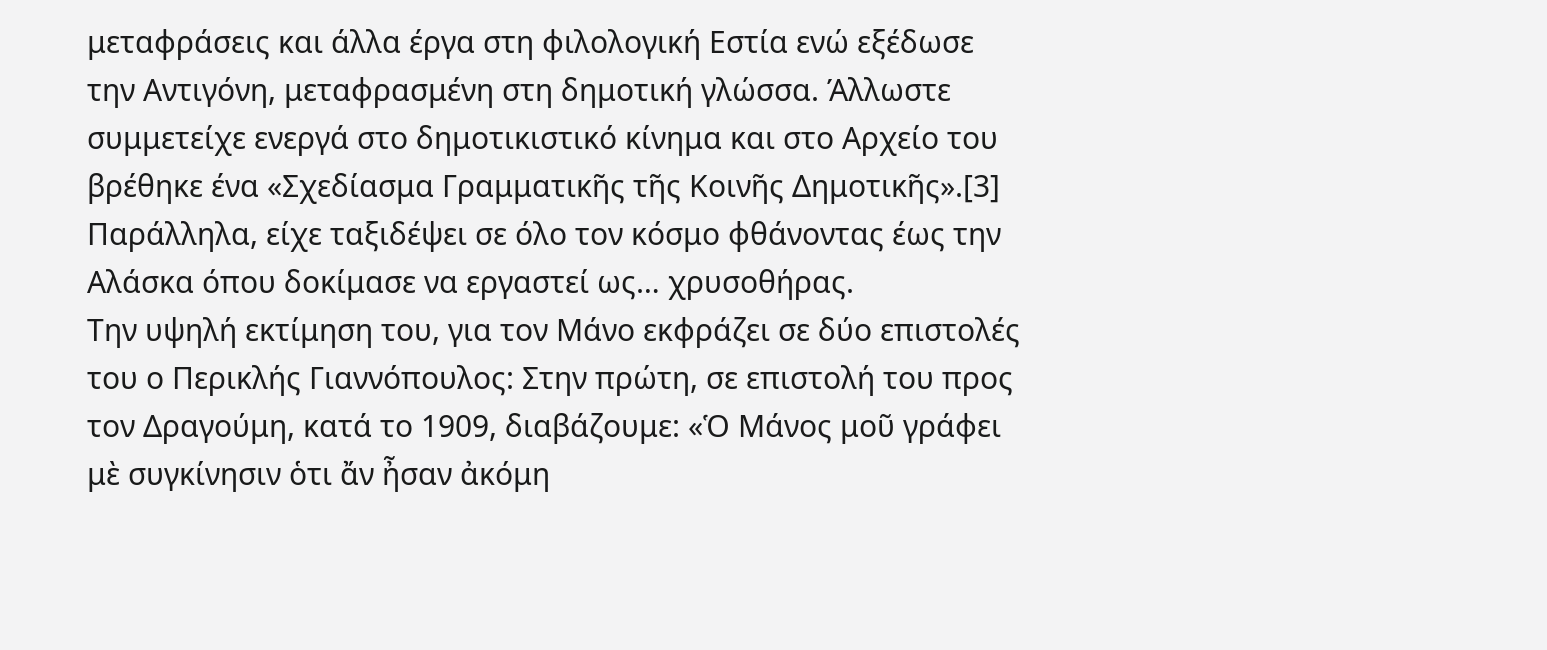μεταφράσεις και άλλα έργα στη φιλολογική Εστία ενώ εξέδωσε την Αντιγόνη, μεταφρασμένη στη δημοτική γλώσσα. Άλλωστε συμμετείχε ενεργά στο δημοτικιστικό κίνημα και στο Αρχείο του βρέθηκε ένα «Σχεδίασμα Γραμματικῆς τῆς Κοινῆς Δημοτικῆς».[3]
Παράλληλα, είχε ταξιδέψει σε όλο τον κόσμο φθάνοντας έως την Αλάσκα όπου δοκίμασε να εργαστεί ως… χρυσοθήρας.
Την υψηλή εκτίμηση του, για τον Μάνο εκφράζει σε δύο επιστολές του ο Περικλής Γιαννόπουλος: Στην πρώτη, σε επιστολή του προς τον Δραγούμη, κατά το 1909, διαβάζουμε: «Ὁ Μάνος μοῦ γράφει μὲ συγκίνησιν ὁτι ἄν ἦσαν ἀκόμη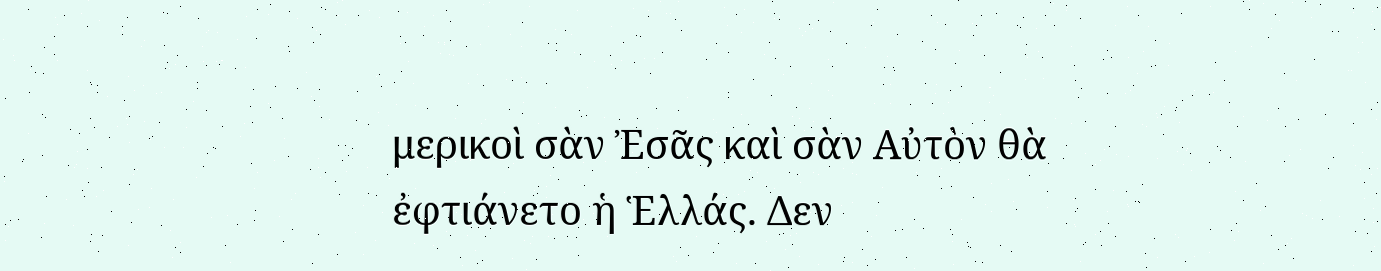μερικοὶ σὰν Ἐσᾶς καὶ σὰν Αὐτὸν θὰ ἐφτιάνετο ἡ Ἑλλάς. Δεν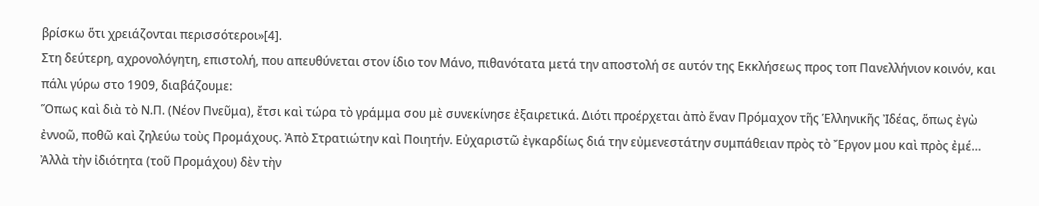βρίσκω ὅτι χρειάζονται περισσότεροι»[4].
Στη δεύτερη, αχρονολόγητη, επιστολή, που απευθύνεται στον ίδιο τον Μάνο, πιθανότατα μετά την αποστολή σε αυτόν της Εκκλήσεως προς τοπ Πανελλήνιον κοινόν, και πάλι γύρω στο 1909, διαβάζουμε:
Ὅπως καὶ διὰ τὸ Ν.Π. (Νέον Πνεῦμα), ἔτσι καὶ τώρα τὸ γράμμα σου μὲ συνεκίνησε ἐξαιρετικά. Διότι προέρχεται ἀπὸ ἕναν Πρόμαχον τῆς Ἑλληνικῆς Ἰδέας, ὅπως ἐγὼ ἐννοῶ, ποθῶ καὶ ζηλεύω τοὺς Προμάχους. Ἀπὸ Στρατιώτην καὶ Ποιητήν. Εὐχαριστῶ ἐγκαρδίως διά την εὐμενεστάτην συμπάθειαν πρὸς τὸ Ἔργον μου καὶ πρὸς ἐμέ…
Ἀλλὰ τὴν ἰδιότητα (τοῦ Προμάχου) δὲν τὴν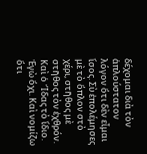δέχομαι διὰ τὸν ἁπλούστατον λόγον ὅτι δὲν εἶμαι ἴσος. Σὺ ἐπολέμησες μὲ τὸ ὅπλον στὸ χέρι, στῆθος μὲ στῆθος τὸν ἐχθρόν. Καὶ ὁ Ἴδας τὸ ἴδιο. Ἐγὼ ὄχι. Καὶ νομίζω ὅτι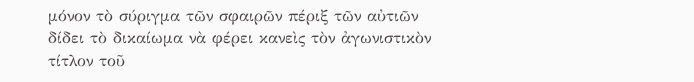μόνον τὸ σύριγμα τῶν σφαιρῶν πέριξ τῶν αὐτιῶν δίδει τὸ δικαίωμα νὰ φέρει κανεὶς τὸν ἀγωνιστικὸν τίτλον τοῦ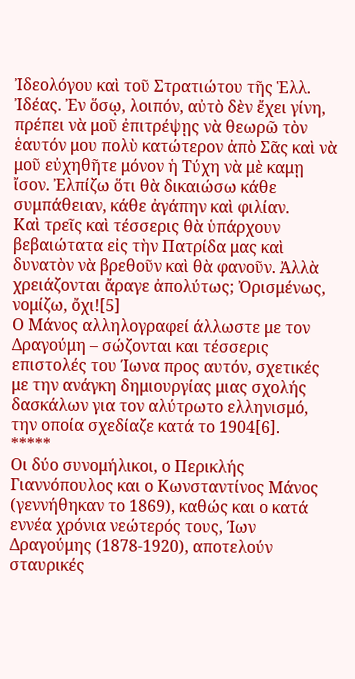Ἰδεολόγου καὶ τοῦ Στρατιώτου τῆς Ἑλλ. Ἰδέας. Ἐν ὅσῳ, λοιπόν, αὐτὸ δὲν ἔχει γίνη, πρέπει νὰ μοῦ ἐπιτρέψῃς νὰ θεωρῶ τὸν ἑαυτόν μου πολὺ κατώτερον ἀπὸ Σᾶς καὶ νὰ μοῦ εὐχηθῆτε μόνον ἡ Τύχη νὰ μὲ καμῃ ἴσον. Ἐλπίζω ὅτι θὰ δικαιώσω κάθε συμπάθειαν, κάθε ἀγάπην καὶ φιλίαν.
Καὶ τρεῖς καὶ τέσσερις θὰ ὑπάρχουν βεβαιώτατα εἰς τὴν Πατρίδα μας καὶ δυνατὸν νὰ βρεθοῦν καὶ θὰ φανοῦν. Ἀλλὰ χρειάζονται ἄραγε ἀπολύτως; Ὀρισμένως, νομίζω, ὄχι![5]
Ο Μάνος αλληλογραφεί άλλωστε με τον Δραγούμη – σώζονται και τέσσερις επιστολές του Ίωνα προς αυτόν, σχετικές με την ανάγκη δημιουργίας μιας σχολής δασκάλων για τον αλύτρωτο ελληνισμό, την οποία σχεδίαζε κατά το 1904[6].
*****
Οι δύο συνομήλικοι, ο Περικλής Γιαννόπουλος και ο Κωνσταντίνος Μάνος (γεννήθηκαν το 1869), καθώς και ο κατά εννέα χρόνια νεώτερός τους, Ίων Δραγούμης (1878-1920), αποτελούν σταυρικές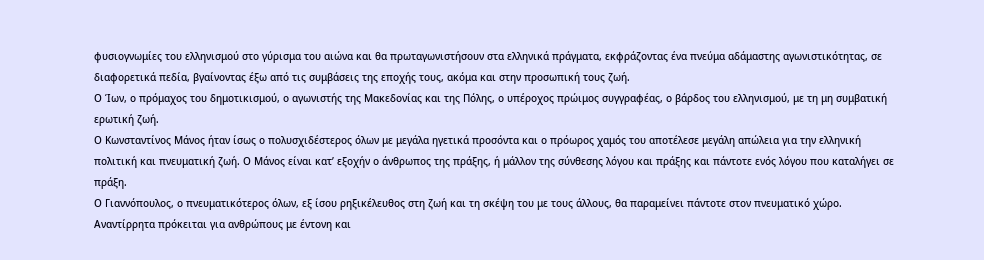φυσιογνωμίες του ελληνισμού στο γύρισμα του αιώνα και θα πρωταγωνιστήσουν στα ελληνικά πράγματα, εκφράζοντας ένα πνεύμα αδάμαστης αγωνιστικότητας, σε διαφορετικά πεδία, βγαίνοντας έξω από τις συμβάσεις της εποχής τους, ακόμα και στην προσωπική τους ζωή.
Ο Ίων, ο πρόμαχος του δημοτικισμού, ο αγωνιστής της Μακεδονίας και της Πόλης, ο υπέροχος πρώιμος συγγραφέας, ο βάρδος του ελληνισμού, με τη μη συμβατική ερωτική ζωή.
Ο Κωνσταντίνος Μάνος ήταν ίσως ο πολυσχιδέστερος όλων με μεγάλα ηγετικά προσόντα και ο πρόωρος χαμός του αποτέλεσε μεγάλη απώλεια για την ελληνική πολιτική και πνευματική ζωή. Ο Μάνος είναι κατ’ εξοχήν ο άνθρωπος της πράξης, ή μάλλον της σύνθεσης λόγου και πράξης και πάντοτε ενός λόγου που καταλήγει σε πράξη.
Ο Γιαννόπουλος, ο πνευματικότερος όλων, εξ ίσου ρηξικέλευθος στη ζωή και τη σκέψη του με τους άλλους, θα παραμείνει πάντοτε στον πνευματικό χώρο.
Αναντίρρητα πρόκειται για ανθρώπους με έντονη και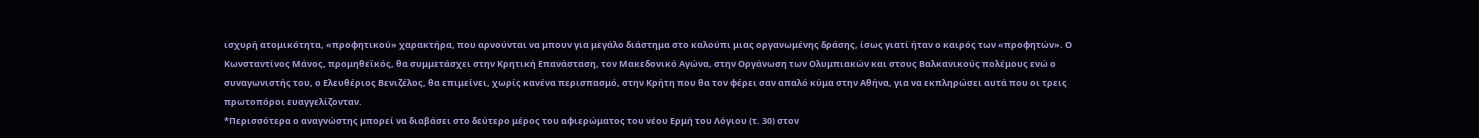ισχυρή ατομικότητα, «προφητικού» χαρακτήρα, που αρνούνται να μπουν για μεγάλο διάστημα στο καλούπι μιας οργανωμένης δράσης, ίσως γιατί ήταν ο καιρός των «προφητών». Ο Κωνσταντίνος Μάνος, προμηθεϊκός, θα συμμετάσχει στην Κρητική Επανάσταση, τον Μακεδονικό Αγώνα, στην Οργάνωση των Ολυμπιακών και στους Βαλκανικούς πολέμους ενώ ο συναγωνιστής του, ο Ελευθέριος Βενιζέλος, θα επιμείνει, χωρίς κανένα περισπασμό, στην Κρήτη που θα τον φέρει σαν απαλό κύμα στην Αθήνα, για να εκπληρώσει αυτά που οι τρεις πρωτοπόροι ευαγγελίζονταν.
*Περισσότερα ο αναγνώστης μπορεί να διαβάσει στο δεύτερο μέρος του αφιερώματος του νέου Ερμή του Λόγιου (τ. 30) στον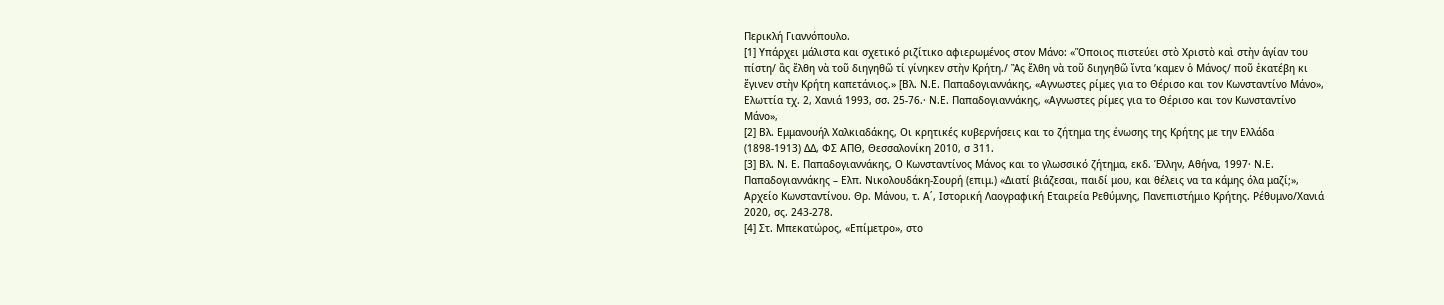Περικλή Γιαννόπουλο.
[1] Υπάρχει μάλιστα και σχετικό ριζίτικο αφιερωμένος στον Μάνο: «Ὅποιος πιστεύει στὸ Χριστὸ καὶ στὴν ἁγίαν του πίστη/ ἂς ἔλθη νὰ τοῦ διηγηθῶ τί γίνηκεν στὴν Κρήτη./ Ἂς ἔλθη νὰ τοῦ διηγηθῶ ἴντα ’καμεν ὁ Μάνος/ ποῦ ἐκατέβη κι ἔγινεν στὴν Κρήτη καπετάνιος.» [Βλ. Ν.Ε. Παπαδογιαννάκης, «Αγνωστες ρίμες για το Θέρισο και τον Κωνσταντίνο Μάνο», Ελωττία τχ. 2, Χανιά 1993, σσ. 25-76.· Ν.Ε. Παπαδογιαννάκης, «Αγνωστες ρίμες για το Θέρισο και τον Κωνσταντίνο Μάνο»,
[2] Βλ. Εμμανουήλ Χαλκιαδάκης, Οι κρητικές κυβερνήσεις και το ζήτημα της ένωσης της Κρήτης με την Ελλάδα (1898-1913) ΔΔ, ΦΣ ΑΠΘ, Θεσσαλονίκη 2010, σ 311.
[3] Βλ. Ν. Ε. Παπαδογιαννάκης, Ο Κωνσταντίνος Μάνος και το γλωσσικό ζήτημα, εκδ. Έλλην, Αθήνα, 1997· Ν.Ε. Παπαδογιαννάκης – Ελπ. Νικολουδάκη-Σουρή (επιμ.) «Διατί βιάζεσαι, παιδί μου, και θέλεις να τα κάμης όλα μαζί;», Αρχείο Κωνσταντίνου. Θρ. Μάνου, τ. Α΄, Ιστορική Λαογραφική Εταιρεία Ρεθύμνης, Πανεπιστήμιο Κρήτης. Ρέθυμνο/Χανιά 2020, σς. 243-278.
[4] Στ. Μπεκατώρος, «Επίμετρο», στο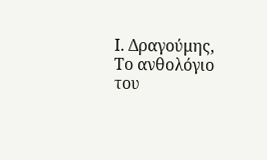Ι. Δραγούμης, Το ανθολόγιο του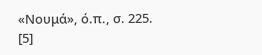«Νουμά», ό.π., σ. 225.
[5]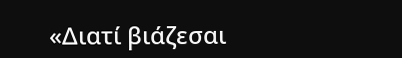«Διατί βιάζεσαι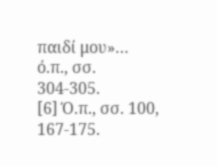παιδί μου»… ό.π., σσ. 304-305.
[6] Ό.π., σσ. 100, 167-175.